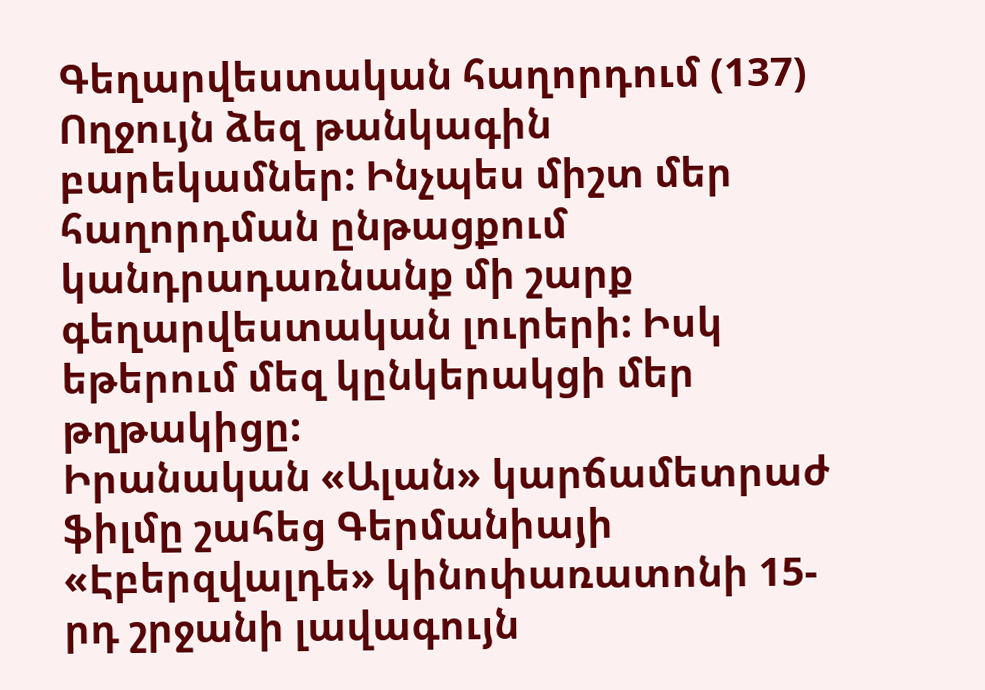Գեղարվեստական հաղորդում (137)
Ողջույն ձեզ թանկագին բարեկամներ: Ինչպես միշտ մեր հաղորդման ընթացքում կանդրադառնանք մի շարք գեղարվեստական լուրերի: Իսկ եթերում մեզ կընկերակցի մեր թղթակիցը:
Իրանական «Ալան» կարճամետրաժ ֆիլմը շահեց Գերմանիայի «Էբերզվալդե» կինոփառատոնի 15-րդ շրջանի լավագույն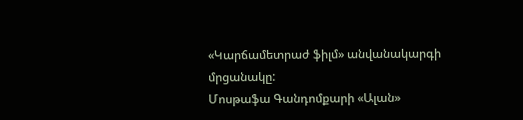«Կարճամետրաժ ֆիլմ» անվանակարգի մրցանակը:
Մոսթաֆա Գանդոմքարի «Ալան»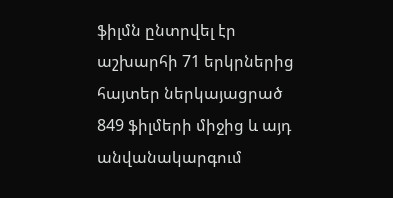ֆիլմն ընտրվել էր աշխարհի 71 երկրներից հայտեր ներկայացրած 849 ֆիլմերի միջից և այդ անվանակարգում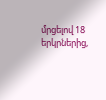մրցելով 18 երկրներից,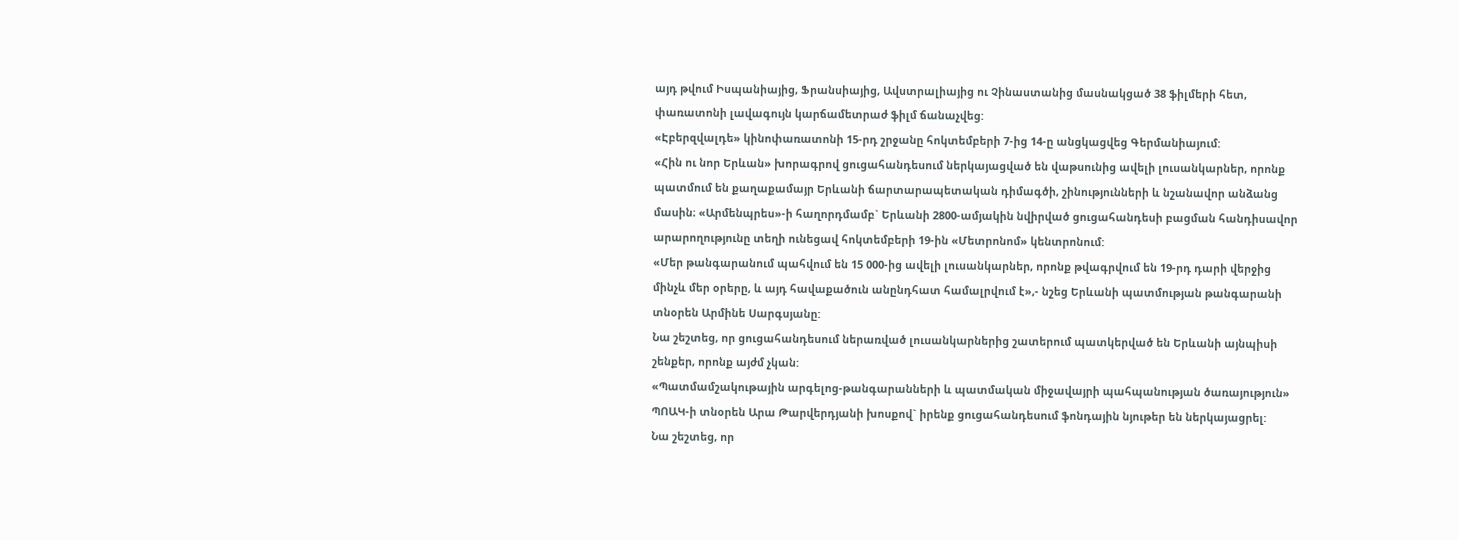այդ թվում Իսպանիայից, Ֆրանսիայից, Ավստրալիայից ու Չինաստանից մասնակցած 38 ֆիլմերի հետ, փառատոնի լավագույն կարճամետրաժ ֆիլմ ճանաչվեց:
«Էբերզվալդե» կինոփառատոնի 15-րդ շրջանը հոկտեմբերի 7-ից 14-ը անցկացվեց Գերմանիայում:
«Հին ու նոր Երևան» խորագրով ցուցահանդեսում ներկայացված են վաթսունից ավելի լուսանկարներ, որոնք պատմում են քաղաքամայր Երևանի ճարտարապետական դիմագծի, շինությունների և նշանավոր անձանց մասին։ «Արմենպրես»-ի հաղորդմամբ` Երևանի 2800-ամյակին նվիրված ցուցահանդեսի բացման հանդիսավոր արարողությունը տեղի ունեցավ հոկտեմբերի 19-ին «Մետրոնոմ» կենտրոնում:
«Մեր թանգարանում պահվում են 15 000-ից ավելի լուսանկարներ, որոնք թվագրվում են 19-րդ դարի վերջից մինչև մեր օրերը, և այդ հավաքածուն անընդհատ համալրվում է»,- նշեց Երևանի պատմության թանգարանի տնօրեն Արմինե Սարգսյանը:
Նա շեշտեց, որ ցուցահանդեսում ներառված լուսանկարներից շատերում պատկերված են Երևանի այնպիսի շենքեր, որոնք այժմ չկան:
«Պատմամշակութային արգելոց-թանգարանների և պատմական միջավայրի պահպանության ծառայություն» ՊՈԱԿ-ի տնօրեն Արա Թարվերդյանի խոսքով` իրենք ցուցահանդեսում ֆոնդային նյութեր են ներկայացրել:
Նա շեշտեց, որ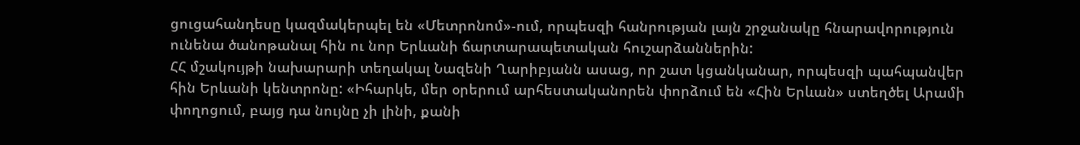ցուցահանդեսը կազմակերպել են «Մետրոնոմ»-ում, որպեսզի հանրության լայն շրջանակը հնարավորություն ունենա ծանոթանալ հին ու նոր Երևանի ճարտարապետական հուշարձաններին:
ՀՀ մշակույթի նախարարի տեղակալ Նազենի Ղարիբյանն ասաց, որ շատ կցանկանար, որպեսզի պահպանվեր հին Երևանի կենտրոնը: «Իհարկե, մեր օրերում արհեստականորեն փորձում են «Հին Երևան» ստեղծել Արամի փողոցում, բայց դա նույնը չի լինի, քանի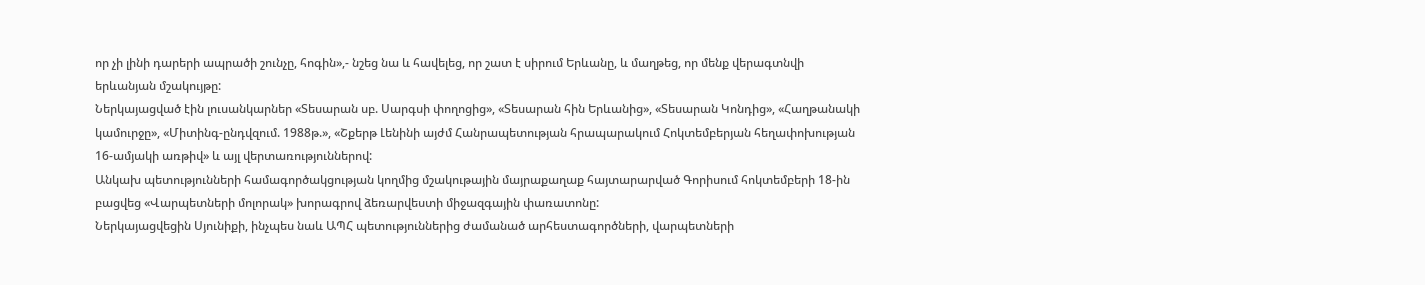որ չի լինի դարերի ապրածի շունչը, հոգին»,- նշեց նա և հավելեց, որ շատ է սիրում Երևանը, և մաղթեց, որ մենք վերագտնվի երևանյան մշակույթը:
Ներկայացված էին լուսանկարներ «Տեսարան սբ. Սարգսի փողոցից», «Տեսարան հին Երևանից», «Տեսարան Կոնդից», «Հաղթանակի կամուրջը», «Միտինգ-ընդվզում. 1988թ.», «Շքերթ Լենինի այժմ Հանրապետության հրապարակում Հոկտեմբերյան հեղափոխության 16-ամյակի առթիվ» և այլ վերտառություններով:
Անկախ պետությունների համագործակցության կողմից մշակութային մայրաքաղաք հայտարարված Գորիսում հոկտեմբերի 18-ին բացվեց «Վարպետների մոլորակ» խորագրով ձեռարվեստի միջազգային փառատոնը:
Ներկայացվեցին Սյունիքի, ինչպես նաև ԱՊՀ պետություններից ժամանած արհեստագործների, վարպետների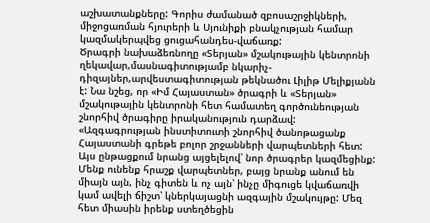աշխատանքները: Գորիս ժամանած զբոսաշրջիկների, միջոցառման հյուրերի և Սյունիքի բնակչության համար կազմակերպվեց ցուցահանդես-վաճառք:
Ծրագրի նախաձեռնողը «Տերյան» մշակութային կենտրոնի ղեկավար,մասնագիտությամբ նկարիչ-դիզայներ,արվեստագիտության թեկնածու Լիլիթ Մելիքյանն է: Նա նշեց, որ «Իմ Հայաստան» ծրագրի և «Տերյան» մշակութային կենտրոնի հետ համատեղ գործունեության շնորհիվ ծրագիրը իրականություն դարձավ: «Ազգագրության ինստիտուտի շնորհիվ ծանոթացանք Հայաստանի գրեթե բոլոր շրջանների վարպետների հետ: Այս ընթացքում նրանց այցելելով՝ նոր ծրագրեր կազմեցինք: Մենք ունենք հրաշք վարպետներ, բայց նրանք անում են միայն այն, ինչ գիտեն և ոչ այն՝ ինչը միգուցե կվաճառվի կամ ավելի ճիշտ՝ կներկայացնի ազգային մշակույթը: Մեզ հետ միասին իրենք ստեղծեցին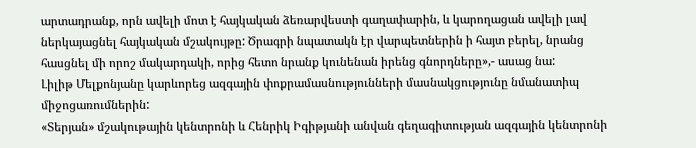արտադրանք, որն ավելի մոտ է հայկական ձեռարվեստի գաղափարին, և կարողացան ավելի լավ ներկայացնել հայկական մշակույթը: Ծրագրի նպատակն էր վարպետներին ի հայտ բերել, նրանց հասցնել մի որոշ մակարդակի, որից հետո նրանք կունենան իրենց գնորդները»,- ասաց նա:
Լիլիթ Մելքոնյանը կարևորեց ազգային փոքրամասնությունների մասնակցությունը նմանատիպ միջոցառումներին:
«Տերյան» մշակութային կենտրոնի և Հենրիկ Իգիթյանի անվան գեղագիտության ազգային կենտրոնի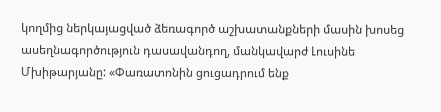կողմից ներկայացված ձեռագործ աշխատանքների մասին խոսեց ասեղնագործություն դասավանդող, մանկավարժ Լուսինե Մխիթարյանը: «Փառատոնին ցուցադրում ենք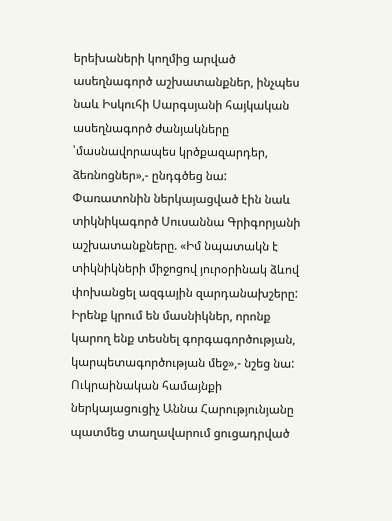երեխաների կողմից արված ասեղնագործ աշխատանքներ, ինչպես նաև Իսկուհի Սարգսյանի հայկական ասեղնագործ ժանյակները ՝մասնավորապես կրծքազարդեր, ձեռնոցներ»,- ընդգծեց նա:
Փառատոնին ներկայացված էին նաև տիկնիկագործ Սուսաննա Գրիգորյանի աշխատանքները. «Իմ նպատակն է տիկնիկների միջոցով յուրօրինակ ձևով փոխանցել ազգային զարդանախշերը: Իրենք կրում են մասնիկներ, որոնք կարող ենք տեսնել գորգագործության, կարպետագործության մեջ»,- նշեց նա:
Ուկրաինական համայնքի ներկայացուցիչ Աննա Հարությունյանը պատմեց տաղավարում ցուցադրված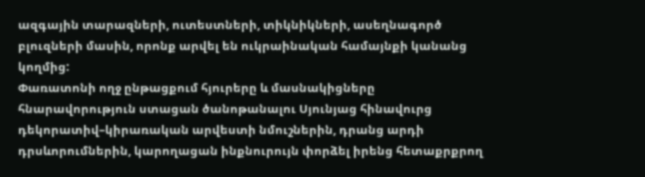ազգային տարազների, ուտեստների, տիկնիկների, ասեղնագործ բլուզների մասին, որոնք արվել են ուկրաինական համայնքի կանանց կողմից:
Փառատոնի ողջ ընթացքում հյուրերը և մասնակիցները հնարավորություն ստացան ծանոթանալու Սյունյաց հինավուրց դեկորատիվ–կիրառական արվեստի նմուշներին, դրանց արդի դրսևորումներին, կարողացան ինքնուրույն փորձել իրենց հետաքրքրող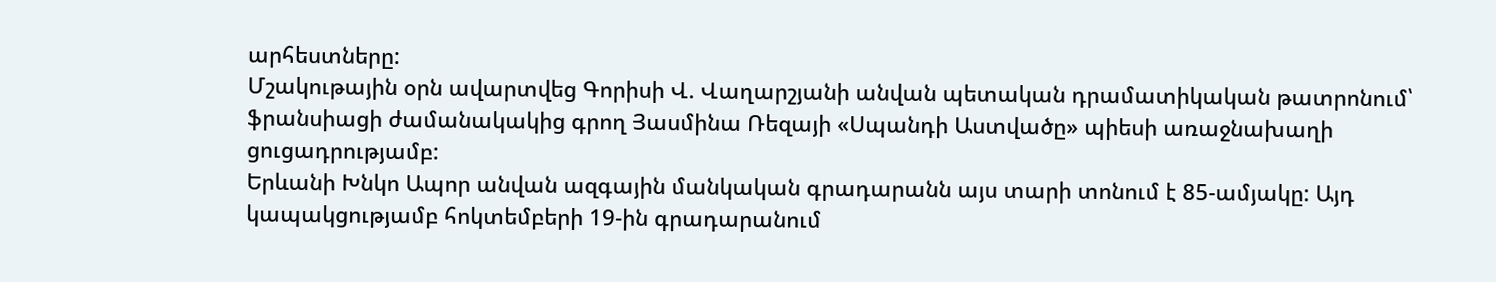արհեստները:
Մշակութային օրն ավարտվեց Գորիսի Վ. Վաղարշյանի անվան պետական դրամատիկական թատրոնում՝ ֆրանսիացի ժամանակակից գրող Յասմինա Ռեզայի «Սպանդի Աստվածը» պիեսի առաջնախաղի ցուցադրությամբ:
Երևանի Խնկո Ապոր անվան ազգային մանկական գրադարանն այս տարի տոնում է 85-ամյակը: Այդ կապակցությամբ հոկտեմբերի 19-ին գրադարանում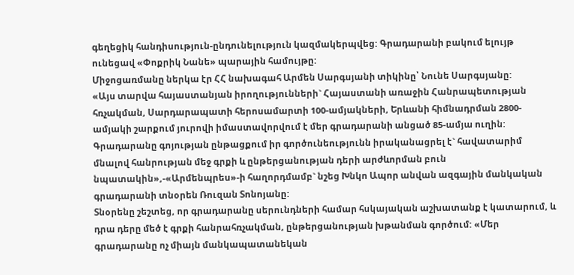գեղեցիկ հանդիսություն-ընդունելություն կազմակերպվեց: Գրադարանի բակում ելույթ ունեցավ «Փոքրիկ Նանե» պարային համույթը:
Միջոցառմանը ներկա էր ՀՀ նախագահ Արմեն Սարգսյանի տիկինը՝ Նունե Սարգսյանը:
«Այս տարվա հայաստանյան իրողությունների` Հայաստանի առաջին Հանրապետության հռչակման, Սարդարապատի հերոսամարտի 100-ամյակների, Երևանի հիմնադրման 2800-ամյակի շարքում յուրովի իմաստավորվում է մեր գրադարանի անցած 85-ամյա ուղին: Գրադարանը գոյության ընթացքում իր գործունեությունն իրականացրել է` հավատարիմ մնալով հանրության մեջ գրքի և ընթերցանության դերի արժևորման բուն նպատակին»,-«Արմենպրես»-ի հաղորդմամբ` նշեց Խնկո Ապոր անվան ազգային մանկական գրադարանի տնօրեն Ռուզան Տոնոյանը:
Տնօրենը շեշտեց, որ գրադարանը սերունդների համար հսկայական աշխատանք է կատարում, և դրա դերը մեծ է գրքի հանրահռչակման, ընթերցանության խթանման գործում: «Մեր գրադարանը ոչ միայն մանկապատանեկան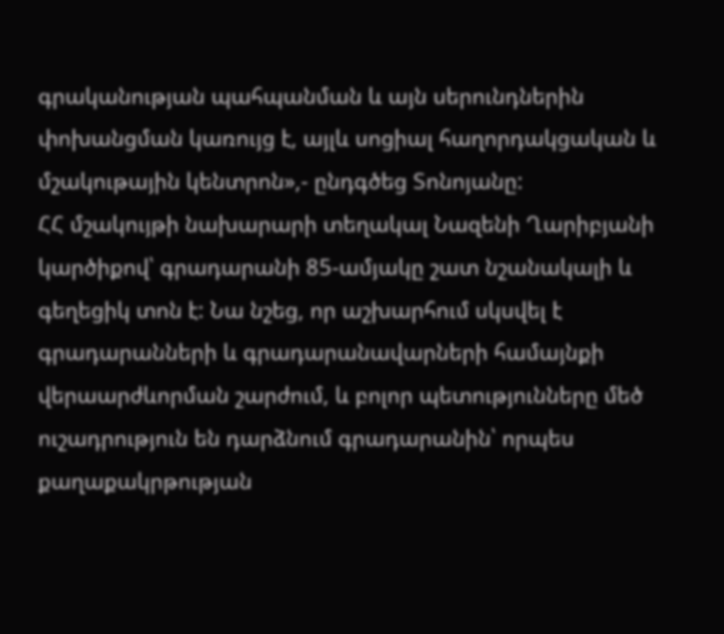գրականության պահպանման և այն սերունդներին փոխանցման կառույց է, այլև սոցիալ հաղորդակցական և մշակութային կենտրոն»,- ընդգծեց Տոնոյանը:
ՀՀ մշակույթի նախարարի տեղակալ Նազենի Ղարիբյանի կարծիքով՝ գրադարանի 85-ամյակը շատ նշանակալի և գեղեցիկ տոն է: Նա նշեց, որ աշխարհում սկսվել է գրադարանների և գրադարանավարների համայնքի վերաարժևորման շարժում, և բոլոր պետությունները մեծ ուշադրություն են դարձնում գրադարանին՝ որպես քաղաքակրթության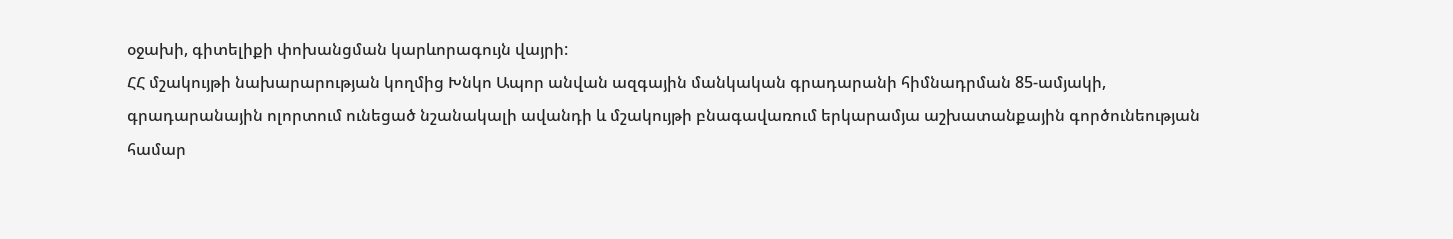օջախի, գիտելիքի փոխանցման կարևորագույն վայրի:
ՀՀ մշակույթի նախարարության կողմից Խնկո Ապոր անվան ազգային մանկական գրադարանի հիմնադրման 85-ամյակի, գրադարանային ոլորտում ունեցած նշանակալի ավանդի և մշակույթի բնագավառում երկարամյա աշխատանքային գործունեության համար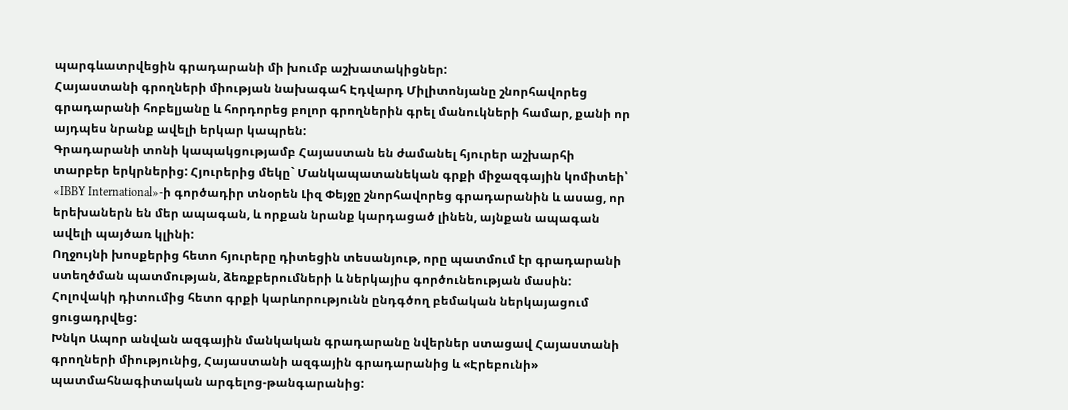պարգևատրվեցին գրադարանի մի խումբ աշխատակիցներ:
Հայաստանի գրողների միության նախագահ Էդվարդ Միլիտոնյանը շնորհավորեց գրադարանի հոբելյանը և հորդորեց բոլոր գրողներին գրել մանուկների համար, քանի որ այդպես նրանք ավելի երկար կապրեն:
Գրադարանի տոնի կապակցությամբ Հայաստան են ժամանել հյուրեր աշխարհի տարբեր երկրներից: Հյուրերից մեկը` Մանկապատանեկան գրքի միջազգային կոմիտեի՝ «IBBY International»-ի գործադիր տնօրեն Լիզ Փեյջը շնորհավորեց գրադարանին և ասաց, որ երեխաներն են մեր ապագան, և որքան նրանք կարդացած լինեն, այնքան ապագան ավելի պայծառ կլինի:
Ողջույնի խոսքերից հետո հյուրերը դիտեցին տեսանյութ, որը պատմում էր գրադարանի ստեղծման պատմության, ձեռքբերումների և ներկայիս գործունեության մասին: Հոլովակի դիտումից հետո գրքի կարևորությունն ընդգծող բեմական ներկայացում ցուցադրվեց:
Խնկո Ապոր անվան ազգային մանկական գրադարանը նվերներ ստացավ Հայաստանի գրողների միությունից, Հայաստանի ազգային գրադարանից և «Էրեբունի» պատմահնագիտական արգելոց-թանգարանից: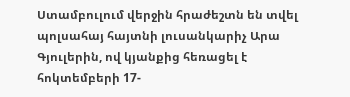Ստամբուլում վերջին հրաժեշտն են տվել պոլսահայ հայտնի լուսանկարիչ Արա Գյուլերին, ով կյանքից հեռացել է հոկտեմբերի 17-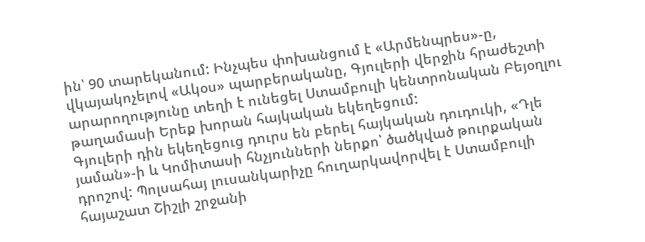ին՝ 90 տարեկանում: Ինչպես փոխանցում է «Արմենպրես»-ը, վկայակոչելով «Ակօս» պարբերականը, Գյուլերի վերջին հրաժեշտի արարողությունը տեղի է ունեցել Ստամբուլի կենտրոնական Բեյօղլու թաղամասի Երեք խորան հայկական եկեղեցում:
Գյուլերի դին եկեղեցուց դուրս են բերել հայկական դուդուկի, «Դլե յաման»-ի և Կոմիտասի հնչյունների ներքո՝ ծածկված թուրքական դրոշով: Պոլսահայ լուսանկարիչը հուղարկավորվել է Ստամբուլի հայաշատ Շիշլի շրջանի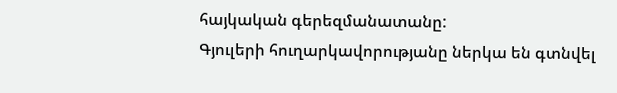հայկական գերեզմանատանը:
Գյուլերի հուղարկավորությանը ներկա են գտնվել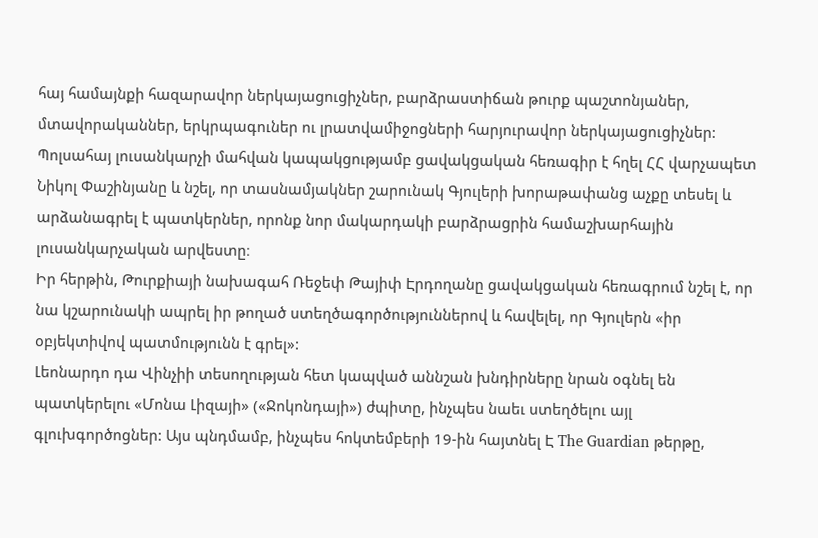հայ համայնքի հազարավոր ներկայացուցիչներ, բարձրաստիճան թուրք պաշտոնյաներ, մտավորականներ, երկրպագուներ ու լրատվամիջոցների հարյուրավոր ներկայացուցիչներ:
Պոլսահայ լուսանկարչի մահվան կապակցությամբ ցավակցական հեռագիր է հղել ՀՀ վարչապետ Նիկոլ Փաշինյանը և նշել, որ տասնամյակներ շարունակ Գյուլերի խորաթափանց աչքը տեսել և արձանագրել է պատկերներ, որոնք նոր մակարդակի բարձրացրին համաշխարհային լուսանկարչական արվեստը։
Իր հերթին, Թուրքիայի նախագահ Ռեջեփ Թայիփ Էրդողանը ցավակցական հեռագրում նշել է, որ նա կշարունակի ապրել իր թողած ստեղծագործություններով և հավելել, որ Գյուլերն «իր օբյեկտիվով պատմությունն է գրել»:
Լեոնարդո դա Վինչիի տեսողության հետ կապված աննշան խնդիրները նրան օգնել են պատկերելու «Մոնա Լիզայի» («Ջոկոնդայի») ժպիտը, ինչպես նաեւ ստեղծելու այլ գլուխգործոցներ: Այս պնդմամբ, ինչպես հոկտեմբերի 19-ին հայտնել Է The Guardian թերթը,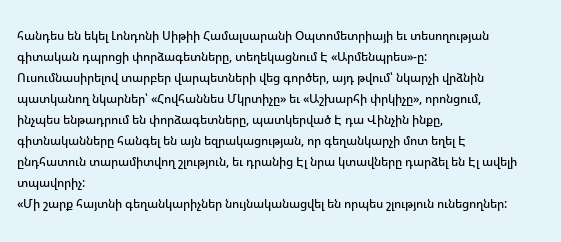հանդես են եկել Լոնդոնի Սիթիի Համալսարանի Օպտոմետրիայի եւ տեսողության գիտական դպրոցի փորձագետները, տեղեկացնում Է «Արմենպրես»-ը:
Ուսումնասիրելով տարբեր վարպետների վեց գործեր, այդ թվում՝ նկարչի վրձնին պատկանող նկարներ՝ «Հովհաննես Մկրտիչը» եւ «Աշխարհի փրկիչը», որոնցում, ինչպես ենթադրում են փորձագետները, պատկերված Է դա Վինչին ինքը, գիտնականները հանգել են այն եզրակացության, որ գեղանկարչի մոտ եղել Է ընդհատուն տարամիտվող շլություն, եւ դրանից Էլ նրա կտավները դարձել են Էլ ավելի տպավորիչ:
«Մի շարք հայտնի գեղանկարիչներ նույնականացվել են որպես շլություն ունեցողներ: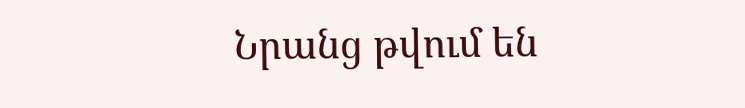Նրանց թվում են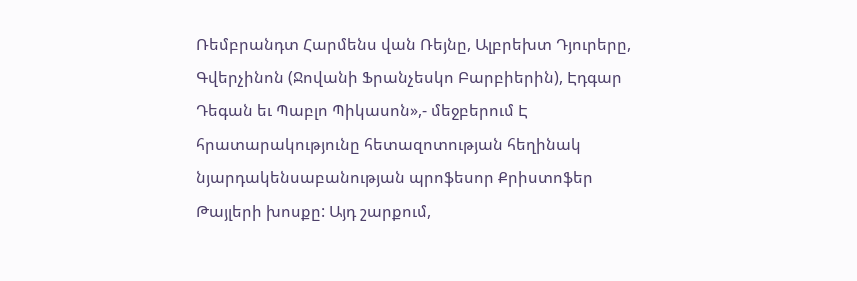Ռեմբրանդտ Հարմենս վան Ռեյնը, Ալբրեխտ Դյուրերը, Գվերչինոն (Ջովանի Ֆրանչեսկո Բարբիերին), Էդգար Դեգան եւ Պաբլո Պիկասոն»,- մեջբերում Է հրատարակությունը հետազոտության հեղինակ նյարդակենսաբանության պրոֆեսոր Քրիստոֆեր Թայլերի խոսքը: Այդ շարքում,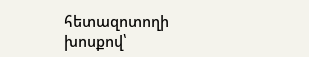հետազոտողի խոսքով՝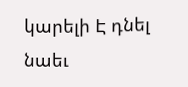կարելի Է դնել նաեւ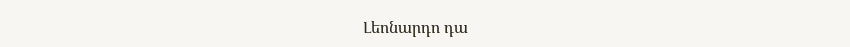Լեոնարդո դա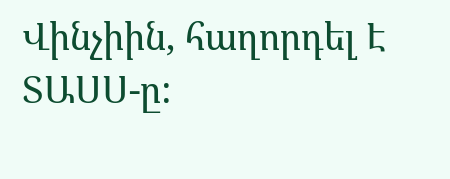Վինչիին, հաղորդել Է ՏԱՍՍ-ը: